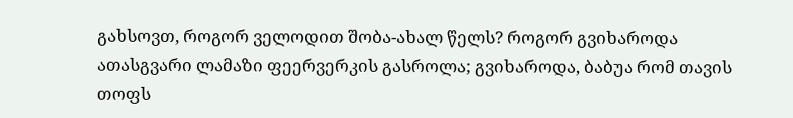გახსოვთ, როგორ ველოდით შობა-ახალ წელს? როგორ გვიხაროდა ათასგვარი ლამაზი ფეერვერკის გასროლა; გვიხაროდა, ბაბუა რომ თავის თოფს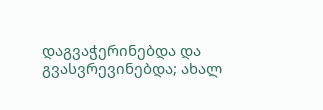დაგვაჭერინებდა და გვასვრევინებდა; ახალ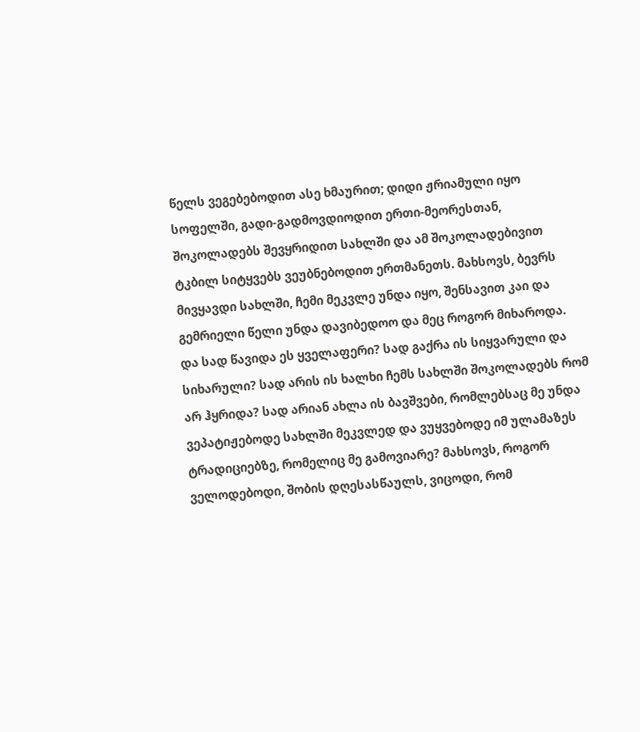წელს ვეგებებოდით ასე ხმაურით; დიდი ჟრიამული იყო სოფელში, გადი-გადმოვდიოდით ერთი-მეორესთან, შოკოლადებს შევყრიდით სახლში და ამ შოკოლადებივით ტკბილ სიტყვებს ვეუბნებოდით ერთმანეთს. მახსოვს, ბევრს მივყავდი სახლში, ჩემი მეკვლე უნდა იყო, შენსავით კაი და გემრიელი წელი უნდა დავიბედოო და მეც როგორ მიხაროდა.
და სად წავიდა ეს ყველაფერი? სად გაქრა ის სიყვარული და სიხარული? სად არის ის ხალხი ჩემს სახლში შოკოლადებს რომ არ ჰყრიდა? სად არიან ახლა ის ბავშვები, რომლებსაც მე უნდა ვეპატიჟებოდე სახლში მეკვლედ და ვუყვებოდე იმ ულამაზეს ტრადიციებზე, რომელიც მე გამოვიარე? მახსოვს, როგორ ველოდებოდი, შობის დღესასწაულს, ვიცოდი, რომ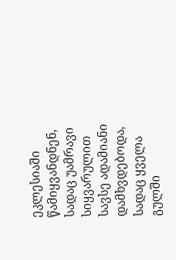ეკლესიაში წამიყვანდნენ, სადაც უამრავი სიყვარულით სავსე ადამიანი დამხვდებოდა, სადაც ყველა გულში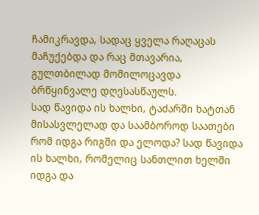ჩამიკრავდა, სადაც ყველა რაღაცას მაჩუქებდა და რაც მთავარია, გულთბილად მომილოცავდა ბრწყინვალე დღესასწაულს.
სად წავიდა ის ხალხი, ტაძარში ხატთან მისასვლელად და საამბოროდ საათები რომ იდგა რიგში და ელოდა? სად წავიდა ის ხალხი, რომელიც სანთლით ხელში იდგა და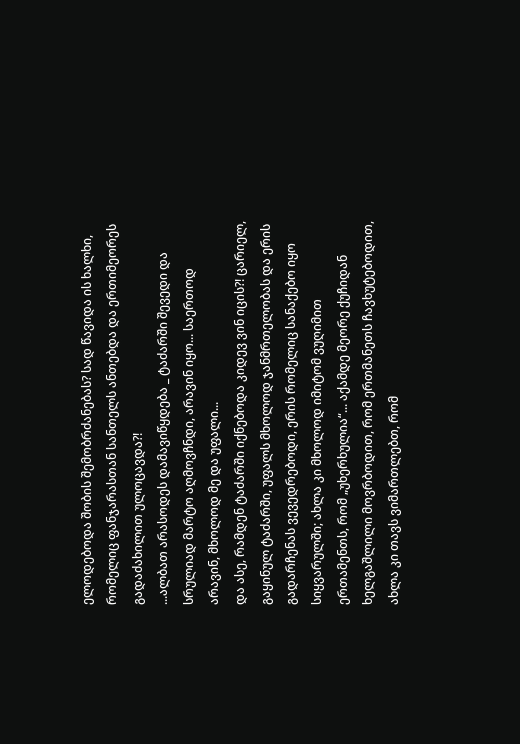ელოდებოდა შობის შემობრძანებას? სად წავიდა ის ხალხი, რომელიც ფანჯარასთან სანთელს ანთებდა და ერთიმეორეს გადაძახილით ულოცავდა?!
...ალბათ არასოდეს დამავიწყდება _ ტაძარში შევედი და სრულიად მარტო აღმოვჩნდი, არავინ იყო... საერთოდ არავინ, მხოლოდ მე და უფალი...
და ასე, რამდენ ტაძარში იქნებოდა კიდევ ვინ იცის?! ცარიელ, გაყინულ ტაძარში, უფალს მხოლოდ ჯანმრთელობას და ერის გადარჩენას ვევედრებოდი, ერის რომელიც სანაქებო იყო სიყვარულში; ახლა კი მხოლოდ იმიტომ ვუღიმით ერთამენთს, რომ „უხერხულია“... აქამდე მეორე ქუჩიდან ხელგაშლილი მოვრბოდით, რომ ერთმანეთს ჩავხუტებოდით, ახლა კი თავს ვიმართლებთ, რომ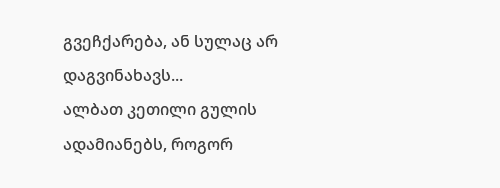გვეჩქარება, ან სულაც არ დაგვინახავს...
ალბათ კეთილი გულის ადამიანებს, როგორ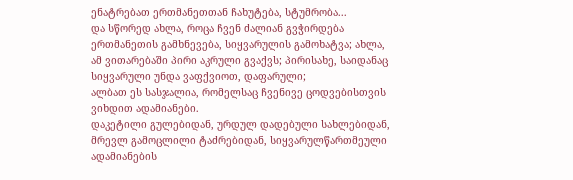ენატრებათ ერთმანეთთან ჩახუტება, სტუმრობა...
და სწორედ ახლა, როცა ჩვენ ძალიან გვჭირდება ერთმანეთის გამხნევება, სიყვარულის გამოხატვა; ახლა, ამ ვითარებაში პირი აკრული გვაქვს; პირისახე, საიდანაც სიყვარული უნდა ვაფქვიოთ, დაფარული;
ალბათ ეს სასჯალია, რომელსაც ჩვენივე ცოდვებისთვის ვიხდით ადამიანები.
დაკეტილი გულებიდან, ურდულ დადებული სახლებიდან, მრევლ გამოცლილი ტაძრებიდან, სიყვარულწართმეული ადამიანების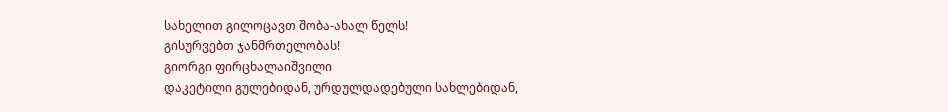სახელით გილოცავთ შობა-ახალ წელს!
გისურვებთ ჯანმრთელობას!
გიორგი ფირცხალაიშვილი
დაკეტილი გულებიდან, ურდულდადებული სახლებიდან,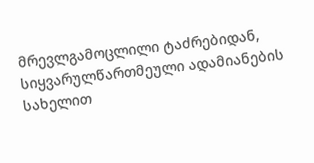მრევლგამოცლილი ტაძრებიდან, სიყვარულწართმეული ადამიანების სახელით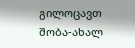გილოცავთ შობა-ახალ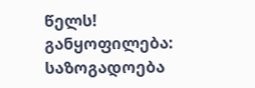წელს!
განყოფილება: საზოგადოება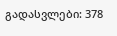გადასვლები: 378